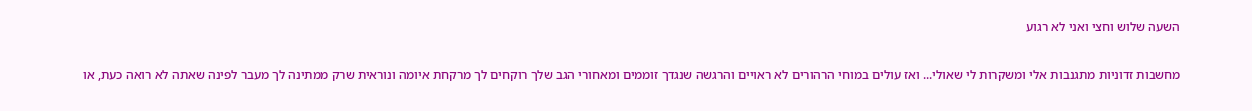השעה שלוש וחצי ואני לא רגוע

מחשבות זדוניות מתגנבות אלי ומשקרות לי שאולי... ואז עולים במוחי הרהורים לא ראויים והרגשה שנגדך זוממים ומאחורי הגב שלך רוקחים לך מרקחת איומה ונוראית שרק ממתינה לך מעבר לפינה שאתה לא רואה כעת, או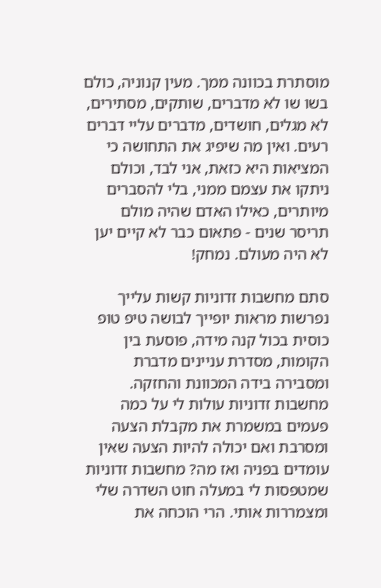מוסתרת בכוונה ממך. מעין קנוניה, כולם בשו שו לא מדברים, שותקים, מסתירים, לא מגלים, חושדים, מדברים עליי דברים רעים. ואין מה שיפיג את התחושה כי המציאות היא כזאת, אני לבד, וכולם ניתקו את עצמם ממני, בלי להסברים מיותרים, כאילו האדם שהיה מולם תריסר שנים - פתאום כבר לא קיים יען לא היה מעולם. נמחק!

סתם מחשבות זדוניות קשות עלייך נפרשות מראות יופייך לבושה טיפ טופ כוסית בכול קנה מידה, פוסעת בין הקומות, מסדרת עניינים מדברת ומסבירה בידה המכוונת והחזקה. מחשבות זדוניות עולות לי על כמה פעמים במשמרת את מקבלת הצעה ומסרבת ואם יכולה להיות הצעה שאין עומדים בפניה ואז מה? מחשבות זדוניות שמטפסות לי במעלה חוט השדרה שלי ומצמררות אותי. הרי הוכחה את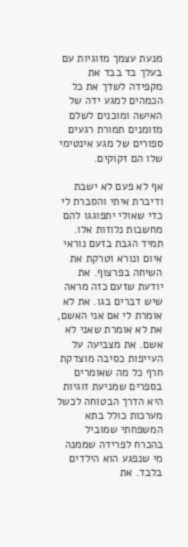מנעת עצמך מזוגיות עם בעלך בד בבד את מקפידה לשדך את כל הכמהים למגע ידה של האישה ומוכנים לשלם מזומנים תמורת רגעים ספורים של מגע אינטימי שלו הם זקוקים.

אף לא פעם לא ישבת ודיברת איתי והסברת לי כדי שאולי יתפוגגו להם מחשבות נלוזות אלו. תמיד הגבת בזעם נוראי איום ונורא וטרקת את השיחה בפרצוף. את יודעת שזעם כזה מראה שיש דברים בגו. את לא אומרת לי אם אני האשם, את לא אומרת שאני לא אשם. את מצביעה על העייפות כסיבה מוצדקת חרף כל מה שאומרים בספרים שמניעת זוגיות היא הדרך הבטוחה לכשל מערכות כולל בתא המשפחתי שמוביל בהכרח לפרידה שממנה מי שנפגע הוא הילדים בלבד. את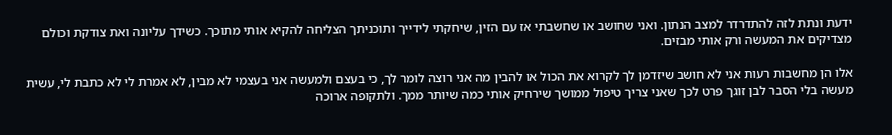ידעת ונתת לזה להתדרדר למצב הנתון. ואני שחושב או שחשבתי אז עם הזין, שיחקתי לידייך ותוכניתך הצליחה להקיא אותי מתוכך. כשידך עליונה ואת צודקת וכולם מצדיקים את המעשה ורק אותי מבזים.

אלו הן מחשבות רעות אני לא חושב שיזדמן לך לקרוא את הכול או להבין מה אני רוצה לומר לך, כי בעצם ולמעשה אני בעצמי לא מבין, לא אמרת לי לא כתבת לי, עשית מעשה בלי הסבר לבן זוגך פרט לכך שאני צריך טיפול ממושך שירחיק אותי כמה שיותר ממך. ולתקופה ארוכה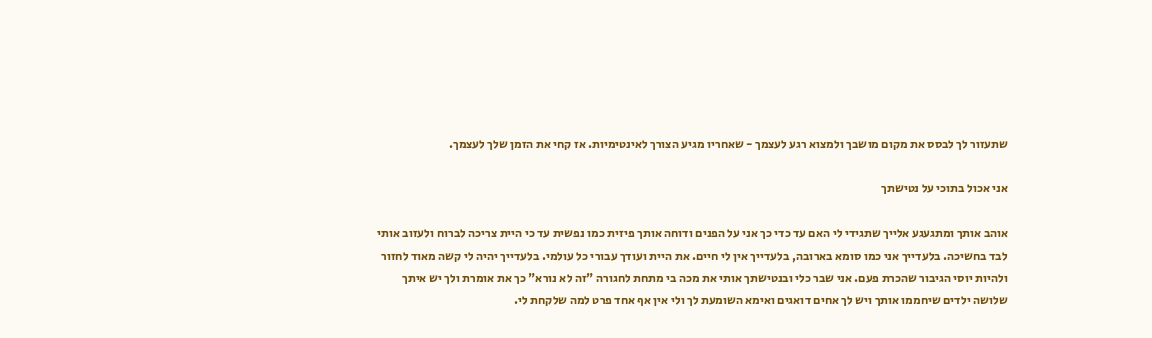שתעזור לך לבסס את מקום מושבך ולמצוא רגע לעצמך - שאחריו מגיע הצורך לאינטימיות. אז קחי את הזמן שלך לעצמך.

אני אכול בתוכי על נטישתך

אוהב אותך ומתגעגע אלייך שתגידי לי האם עד כדי כך אני על הפנים ודוחה אותך פיזית כמו נפשית עד כי היית צריכה לברוח ולעזוב אותי לבד בחשיכה. בלעדייך אני כמו סומא בארובה, בלעדייך אין לי חיים. את היית ועודך עבורי כל עולמי. בלעדייך יהיה לי קשה מאוד לחזור ולהיות יוסי הגיבור שהכרת פעם. אני שבר כלי ובנטישתך אותי את מכה בי מתחת לחגורה "זה לא נורא" כך את אומרת ולך יש איתך שלושה ילדים שיחממו אותך ויש לך אחים דואגים ואימא השומעת לך ולי אין אף אחד פרט למה שלקחת לי.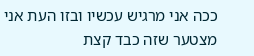ככה אני מרגיש עכשיו ובזו העת אני מצטער שזה כבד קצת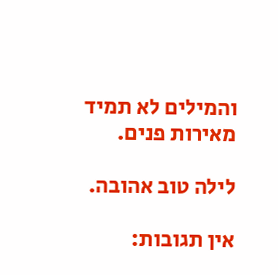והמילים לא תמיד מאירות פנים.

לילה טוב אהובה.

אין תגובות: